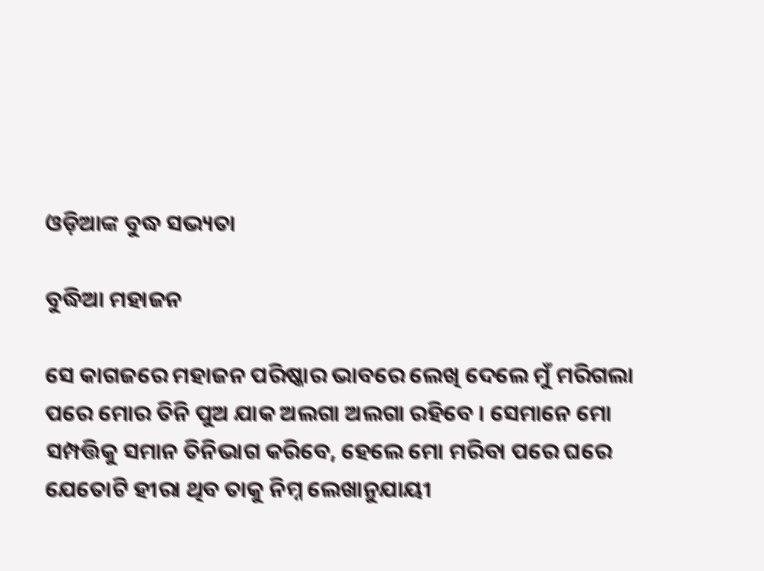ଓଡ଼ିଆଙ୍କ ବୁଦ୍ଧ ସଭ୍ୟତା

ବୁଦ୍ଧିଆ ମହାଜନ

ସେ କାଗଜରେ ମହାଜନ ପରିଷ୍କାର ଭାବରେ ଲେଖି ଦେଲେ ମୁଁ ମରିଗଲା ପରେ ମୋର ତିନି ପୁଅ ଯାକ ଅଲଗା ଅଲଗା ରହିବେ । ସେମାନେ ମୋ ସମ୍ପତ୍ତିକୁ ସମାନ ତିନିଭାଗ କରିବେ, ହେଲେ ମୋ ମରିବା ପରେ ଘରେ ଯେତୋଟି ହୀରା ଥିବ ତାକୁ ନିମ୍ନ ଲେଖାନୁଯାୟୀ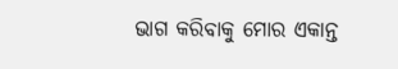ଭାଗ କରିବାକୁ ମୋର ଏକାନ୍ତ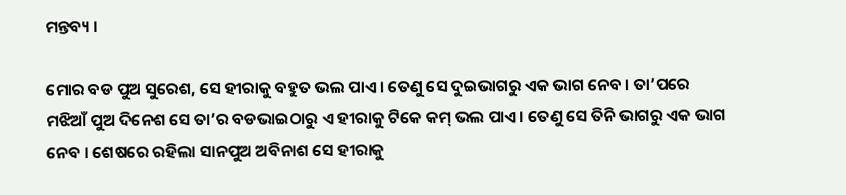ମନ୍ତବ୍ୟ ।

ମୋର ବଡ ପୁଅ ସୁରେଶ, ସେ ହୀରାକୁ ବହୁତ ଭଲ ପାଏ । ତେଣୁ ସେ ଦୁଇଭାଗରୁ ଏକ ଭାଗ ନେବ । ତା’ପରେ ମଝିଆଁ ପୁଅ ଦିନେଶ ସେ ତା’ର ବଡଭାଇଠାରୁ ଏ ହୀରାକୁ ଟିକେ କମ୍ ଭଲ ପାଏ । ତେଣୁ ସେ ତିନି ଭାଗରୁ ଏକ ଭାଗ ନେବ । ଶେଷରେ ରହିଲା ସାନପୁଅ ଅବିନାଶ ସେ ହୀରାକୁ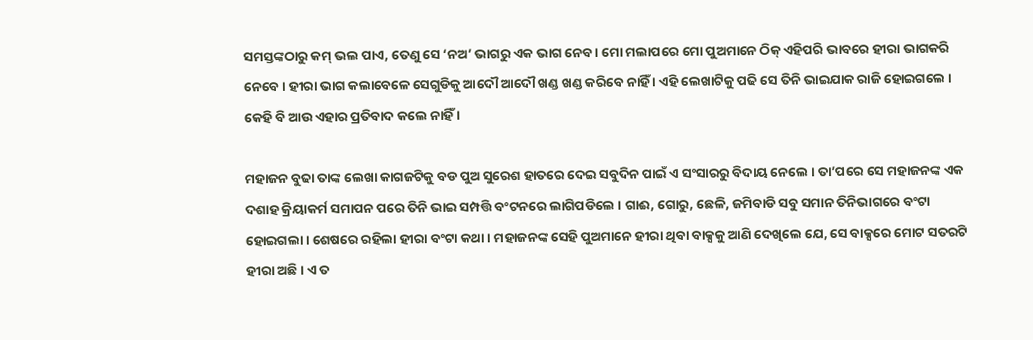ସମସ୍ତଙ୍କଠାରୁ କମ୍ ଭଲ ପାଏ, ତେଣୁ ସେ ‘ନଅ’ ଭାଗରୁ ଏକ ଭାଗ ନେବ । ମୋ ମଲାପରେ ମୋ ପୁଅମାନେ ଠିକ୍ ଏହିପରି ଭାବରେ ହୀରା ଭାଗକରି ନେବେ । ହୀରା ଭାଗ କଲାବେଳେ ସେଗୁଡିକୁ ଆଦୌ ଆଦୌ ଖଣ୍ଡ ଖଣ୍ଡ କରିବେ ନାହିଁ । ଏହି ଲେଖାଟିକୁ ପଢି ସେ ତିନି ଭାଇଯାକ ରାଜି ହୋଇଗଲେ । କେହି ବି ଆଉ ଏହାର ପ୍ରତିବାଦ କଲେ ନାହିଁ ।

ମହାଜନ ବୁଢା ତାଙ୍କ ଲେଖା କାଗଜଟିକୁ ବଡ ପୁଅ ସୁରେଶ ହାତରେ ଦେଇ ସବୁଦିନ ପାଇଁ ଏ ସଂସାରରୁ ବିଦାୟ ନେଲେ । ତା’ପରେ ସେ ମହାଜନଙ୍କ ଏକ ଦଶାହ କ୍ରିୟାକର୍ମ ସମାପନ ପରେ ତିନି ଭାଇ ସମ୍ପତ୍ତି ବଂଟନରେ ଲାଗିପଡିଲେ । ଗାଈ, ଗୋରୁ, ଛେଳି, ଜମିବାଡି ସବୁ ସମାନ ତିନିଭାଗରେ ବଂଟା ହୋଇଗଲା । ଶେଷରେ ରହିଲା ହୀରା ବଂଟା କଥା । ମହାଜନଙ୍କ ସେହି ପୁଅମାନେ ହୀରା ଥିବା ବାକ୍ସକୁ ଆଣି ଦେଖିଲେ ଯେ, ସେ ବାକ୍ସରେ ମୋଟ ସତରଟି ହୀରା ଅଛି । ଏ ତ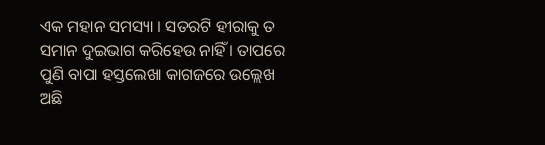ଏକ ମହାନ ସମସ୍ୟା । ସତରଟି ହୀରାକୁ ତ ସମାନ ଦୁଇଭାଗ କରିହେଉ ନାହିଁ । ତାପରେ ପୁଣି ବାପା ହସ୍ତଲେଖା କାଗଜରେ ଉଲ୍ଲେଖ ଅଛି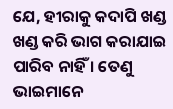ଯେ, ହୀରାକୁ କଦାପି ଖଣ୍ଡ ଖଣ୍ଡ କରି ଭାଗ କରାଯାଇ ପାରିବ ନାହିଁ । ତେଣୁ ଭାଇମାନେ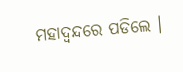ମହାଦ୍ୱନ୍ଦରେ ପଡିଲେ ।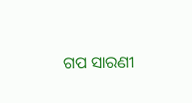ଗପ ସାରଣୀ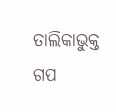ତାଲିକାଭୁକ୍ତ ଗପ